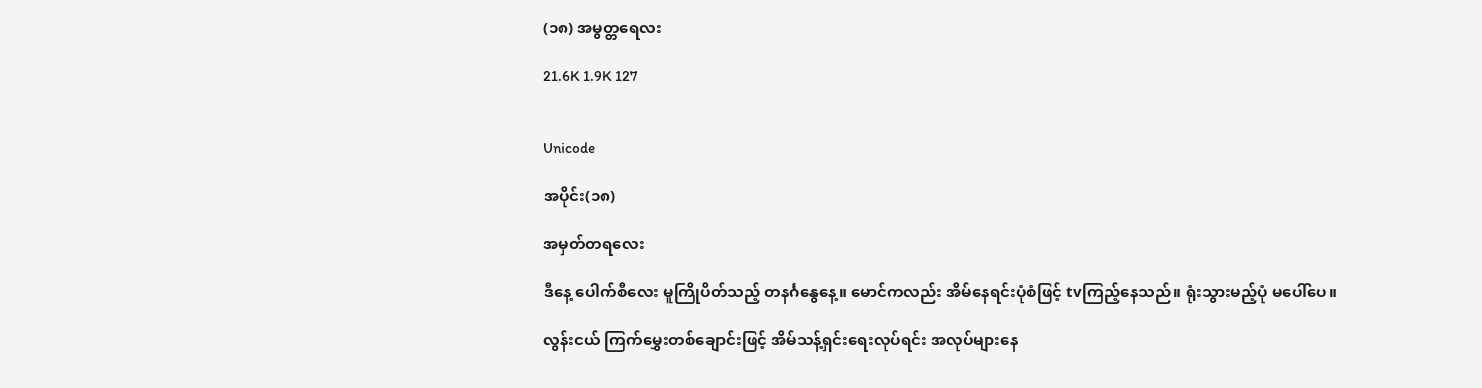(၁၈) အမွတ္တရေလး

21.6K 1.9K 127


Unicode

အပိုင်း(၁၈)

အမှတ်တရလေး

ဒီနေ့ ပေါက်စီလေး မူကြိုပိတ်သည့် တနင်္ဂနွေနေ့။ မောင်ကလည်း အိမ်နေရင်းပုံစံဖြင့် tvကြည့်နေသည်။ ရုံးသွားမည့်ပုံ မပေါ်ပေ။

လွန်းငယ် ကြက်မွှေးတစ်ချောင်းဖြင့် အိမ်သန့်ရှင်းရေးလုပ်ရင်း အလုပ်များနေ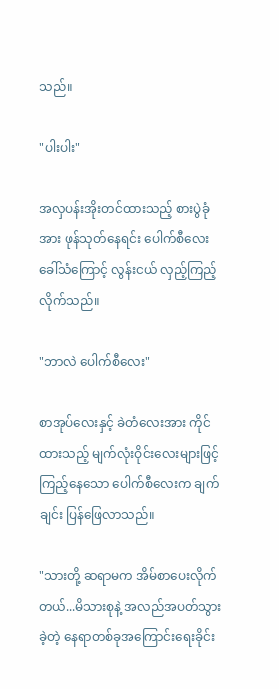သည်။

"ပါးပါး"

အလှပန်းအိုးတင်ထားသည့် စားပွဲခုံအား ဖုန်သုတ်နေရင်း ပေါက်စီလေးခေါ်သံကြောင့် လွန်းငယ် လှည့်ကြည့်လိုက်သည်။

"ဘာလဲ ပေါက်စီလေး"

စာအုပ်လေးနှင့် ခဲတံလေးအား ကိုင်ထားသည့် မျက်လုံးဝိုင်းလေးများဖြင့် ကြည့်နေသော ပေါက်စီလေးက ချက်ချင်း ပြန်ဖြေလာသည်။

"သားတို့ ဆရာမက အိမ်စာပေးလိုက်တယ်...မိသားစုနဲ့ အလည်အပတ်သွားခဲ့တဲ့ နေရာတစ်ခုအကြောင်းရေးခိုင်း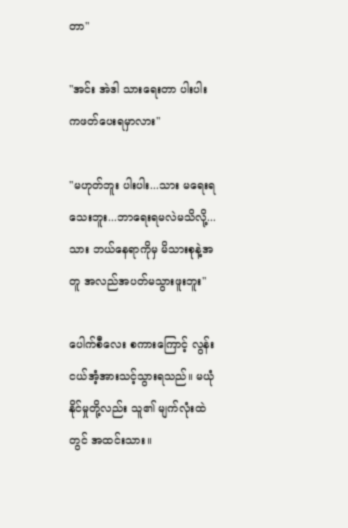တာ"

"အင်း အဲဒါ သားရေးတာ ပါးပါးကဖတ်ပေးရမှာလား"

"မဟုတ်ဘူး ပါးပါး...သား မရေးရသေးဘူး...ဘာရေးရမလဲမသိလို့...သား ဘယ်နေရာကိုမှ မိသားစုနဲ့အတူ အလည်အပတ်မသွားဖူးဘူး"

ပေါက်စီလေး စကားကြောင့် လွန်းငယ်အံ့အားသင့်သွားရသည်။ မယုံနိုင်မှုတို့လည်း သူ၏ မျက်လုံးထဲတွင် အထင်းသား။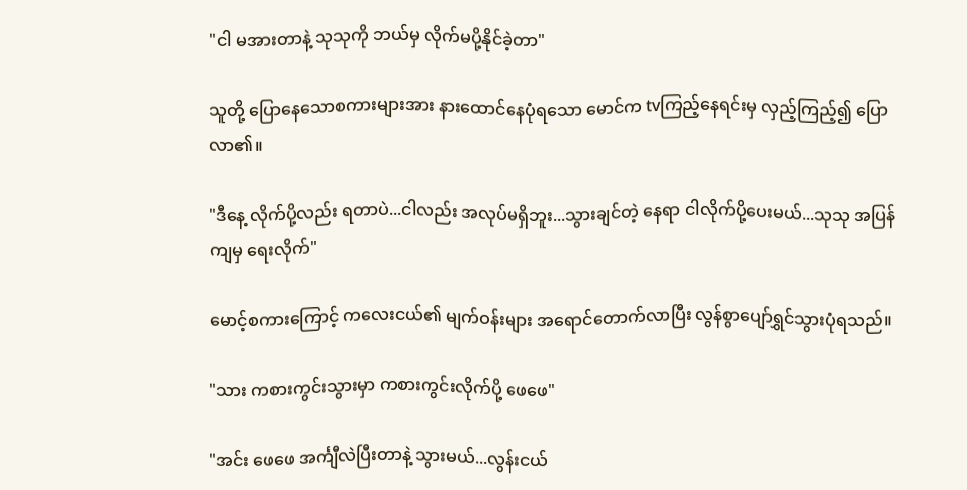"ငါ မအားတာနဲ့ သုသုကို ဘယ်မှ လိုက်မပို့နိုင်ခဲ့တာ"

သူတို့ ပြောနေသောစကားများအား နားထောင်နေပုံရသော မောင်က tvကြည့်နေရင်းမှ လှည့်ကြည့်၍ ပြောလာ၏။

"ဒီနေ့ လိုက်ပို့လည်း ရတာပဲ...ငါလည်း အလုပ်မရှိဘူး...သွားချင်တဲ့ နေရာ ငါလိုက်ပို့ပေးမယ်...သုသု အပြန်ကျမှ ရေးလိုက်"

မောင့်စကားကြောင့် ကလေးငယ်၏ မျက်ဝန်းများ အရောင်တောက်လာပြီး လွန်စွာပျော်ရွှင်သွားပုံရသည်။

"သား ကစားကွင်းသွားမှာ ကစားကွင်းလိုက်ပို့ ဖေဖေ"

"အင်း ဖေဖေ အင်္ကျီလဲပြီးတာနဲ့ သွားမယ်...လွန်းငယ်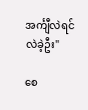အင်္ကျီလဲရင် လဲခဲ့ဦး"

စေ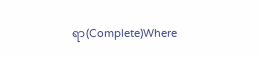ရာ(Complete)Where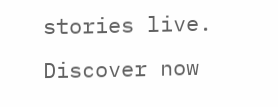stories live. Discover now